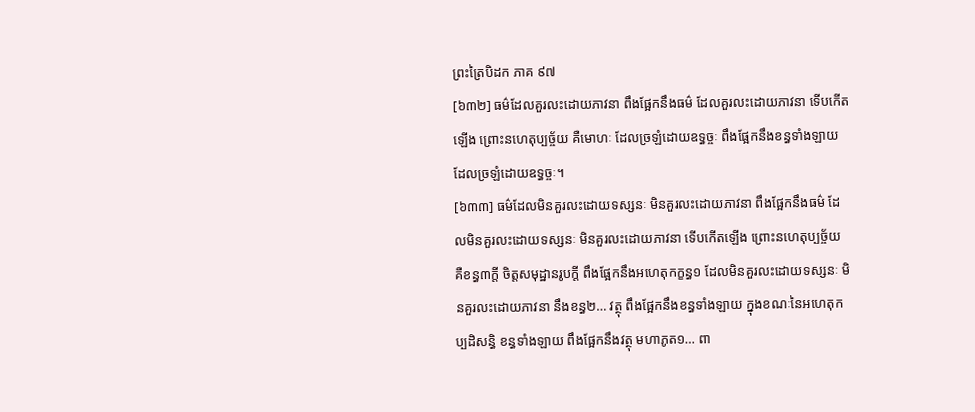ព្រះត្រៃបិដក ភាគ ៩៧
[៦៣២] ធម៌ដែលគួរលះដោយភាវនា ពឹងផ្អែកនឹងធម៌ ដែលគួរលះដោយភាវនា ទើបកើតឡើង ព្រោះនហេតុប្បច្ច័យ គឺមោហៈ ដែលច្រឡំដោយឧទ្ធច្ចៈ ពឹងផ្អែកនឹងខន្ធទាំងឡាយ ដែលច្រឡំដោយឧទ្ធច្ចៈ។
[៦៣៣] ធម៌ដែលមិនគួរលះដោយទស្សនៈ មិនគួរលះដោយភាវនា ពឹងផ្អែកនឹងធម៌ ដែលមិនគួរលះដោយទស្សនៈ មិនគួរលះដោយភាវនា ទើបកើតឡើង ព្រោះនហេតុប្បច្ច័យ គឺខន្ធ៣ក្តី ចិត្តសមុដ្ឋានរូបក្តី ពឹងផ្អែកនឹងអហេតុកក្ខន្ធ១ ដែលមិនគួរលះដោយទស្សនៈ មិនគួរលះដោយភាវនា នឹងខន្ធ២… វត្ថុ ពឹងផ្អែកនឹងខន្ធទាំងឡាយ ក្នុងខណៈនៃអហេតុកប្បដិសន្ធិ ខន្ធទាំងឡាយ ពឹងផ្អែកនឹងវត្ថុ មហាភូត១… ពា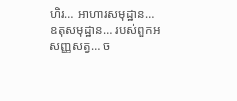ហិរ… អាហារសមុដ្ឋាន… ឧតុសមុដ្ឋាន… របស់ពួកអសញ្ញសត្វ… ច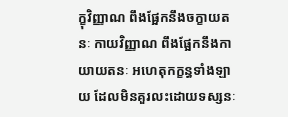ក្ខុវិញ្ញាណ ពឹងផ្អែកនឹងចក្ខាយតនៈ កាយវិញ្ញាណ ពឹងផ្អែកនឹងកាយាយតនៈ អហេតុកក្ខន្ធទាំងឡាយ ដែលមិនគួរលះដោយទស្សនៈ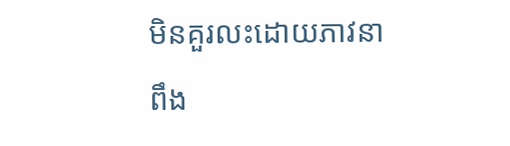មិនគួរលះដោយភាវនា ពឹង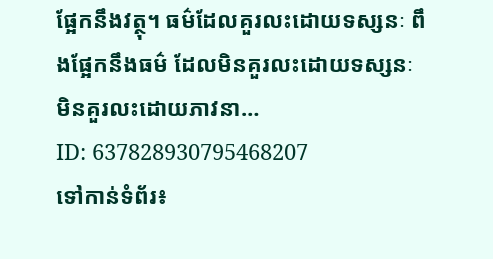ផ្អែកនឹងវត្ថុ។ ធម៌ដែលគួរលះដោយទស្សនៈ ពឹងផ្អែកនឹងធម៌ ដែលមិនគួរលះដោយទស្សនៈ មិនគួរលះដោយភាវនា…
ID: 637828930795468207
ទៅកាន់ទំព័រ៖